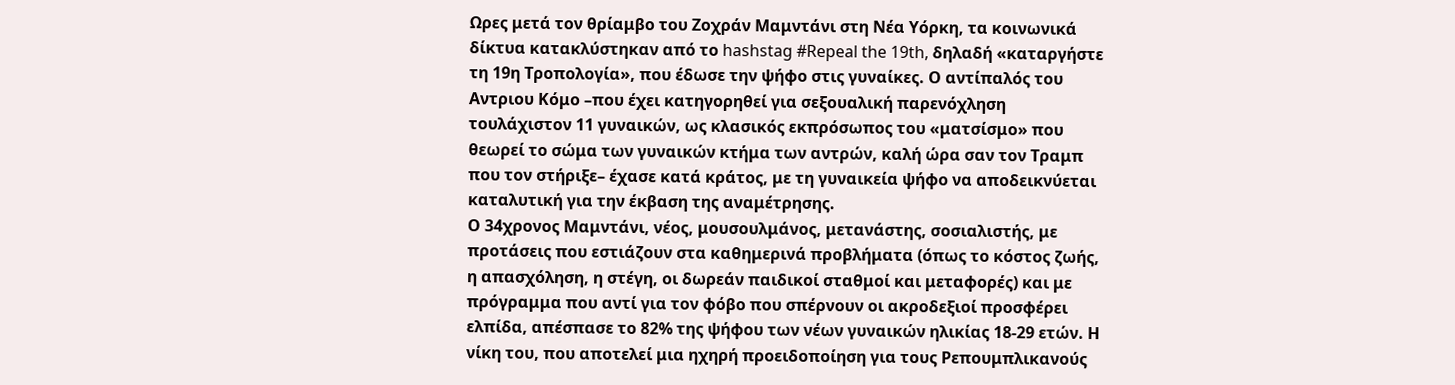Ωρες μετά τον θρίαμβο του Ζοχράν Μαμντάνι στη Νέα Υόρκη, τα κοινωνικά δίκτυα κατακλύστηκαν από το hashstag #Repeal the 19th, δηλαδή «καταργήστε τη 19η Τροπολογία», που έδωσε την ψήφο στις γυναίκες. Ο αντίπαλός του Αντριου Κόμο –που έχει κατηγορηθεί για σεξουαλική παρενόχληση τουλάχιστον 11 γυναικών, ως κλασικός εκπρόσωπος του «ματσίσμο» που θεωρεί το σώμα των γυναικών κτήμα των αντρών, καλή ώρα σαν τον Τραμπ που τον στήριξε– έχασε κατά κράτος, με τη γυναικεία ψήφο να αποδεικνύεται καταλυτική για την έκβαση της αναμέτρησης.
Ο 34χρονος Μαμντάνι, νέος, μουσουλμάνος, μετανάστης, σοσιαλιστής, με προτάσεις που εστιάζουν στα καθημερινά προβλήματα (όπως το κόστος ζωής, η απασχόληση, η στέγη, οι δωρεάν παιδικοί σταθμοί και μεταφορές) και με πρόγραμμα που αντί για τον φόβο που σπέρνουν οι ακροδεξιοί προσφέρει ελπίδα, απέσπασε το 82% της ψήφου των νέων γυναικών ηλικίας 18-29 ετών. Η νίκη του, που αποτελεί μια ηχηρή προειδοποίηση για τους Ρεπουμπλικανούς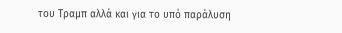του Τραμπ αλλά και για το υπό παράλυση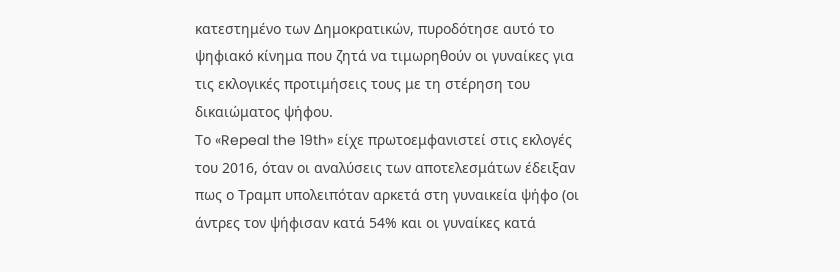κατεστημένο των Δημοκρατικών, πυροδότησε αυτό το ψηφιακό κίνημα που ζητά να τιμωρηθούν οι γυναίκες για τις εκλογικές προτιμήσεις τους με τη στέρηση του δικαιώματος ψήφου.
Το «Repeal the 19th» είχε πρωτοεμφανιστεί στις εκλογές του 2016, όταν οι αναλύσεις των αποτελεσμάτων έδειξαν πως ο Τραμπ υπολειπόταν αρκετά στη γυναικεία ψήφο (οι άντρες τον ψήφισαν κατά 54% και οι γυναίκες κατά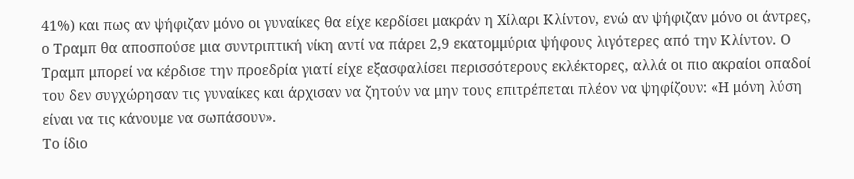41%) και πως αν ψήφιζαν μόνο οι γυναίκες θα είχε κερδίσει μακράν η Χίλαρι Κλίντον, ενώ αν ψήφιζαν μόνο οι άντρες, ο Τραμπ θα αποσπούσε μια συντριπτική νίκη αντί να πάρει 2,9 εκατομμύρια ψήφους λιγότερες από την Κλίντον. Ο Τραμπ μπορεί να κέρδισε την προεδρία γιατί είχε εξασφαλίσει περισσότερους εκλέκτορες, αλλά οι πιο ακραίοι οπαδοί του δεν συγχώρησαν τις γυναίκες και άρχισαν να ζητούν να μην τους επιτρέπεται πλέον να ψηφίζουν: «Η μόνη λύση είναι να τις κάνουμε να σωπάσουν».
Το ίδιο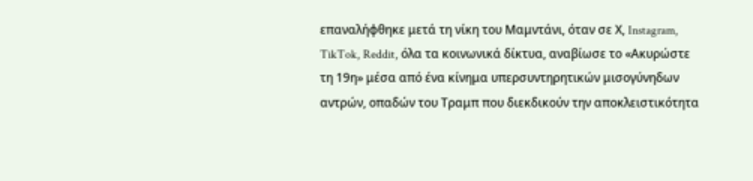επαναλήφθηκε μετά τη νίκη του Μαμντάνι, όταν σε Χ, Instagram, TikTok, Reddit, όλα τα κοινωνικά δίκτυα, αναβίωσε το «Ακυρώστε τη 19η» μέσα από ένα κίνημα υπερσυντηρητικών μισογύνηδων αντρών, οπαδών του Τραμπ που διεκδικούν την αποκλειστικότητα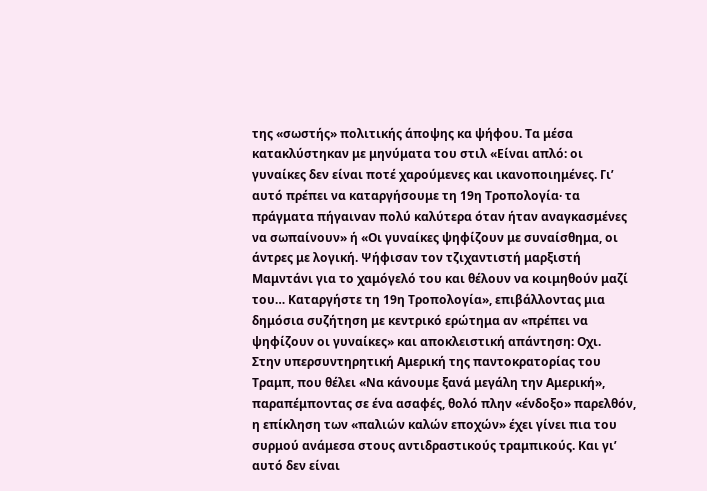της «σωστής» πολιτικής άποψης κα ψήφου. Τα μέσα κατακλύστηκαν με μηνύματα του στιλ «Είναι απλό: οι γυναίκες δεν είναι ποτέ χαρούμενες και ικανοποιημένες. Γι’ αυτό πρέπει να καταργήσουμε τη 19η Τροπολογία· τα πράγματα πήγαιναν πολύ καλύτερα όταν ήταν αναγκασμένες να σωπαίνουν» ή «Οι γυναίκες ψηφίζουν με συναίσθημα, οι άντρες με λογική. Ψήφισαν τον τζιχαντιστή μαρξιστή Μαμντάνι για το χαμόγελό του και θέλουν να κοιμηθούν μαζί του… Καταργήστε τη 19η Τροπολογία», επιβάλλοντας μια δημόσια συζήτηση με κεντρικό ερώτημα αν «πρέπει να ψηφίζουν οι γυναίκες» και αποκλειστική απάντηση: Οχι.
Στην υπερσυντηρητική Αμερική της παντοκρατορίας του Τραμπ, που θέλει «Να κάνουμε ξανά μεγάλη την Αμερική», παραπέμποντας σε ένα ασαφές, θολό πλην «ένδοξο» παρελθόν, η επίκληση των «παλιών καλών εποχών» έχει γίνει πια του συρμού ανάμεσα στους αντιδραστικούς τραμπικούς. Και γι’ αυτό δεν είναι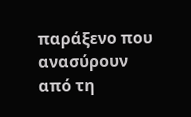παράξενο που ανασύρουν από τη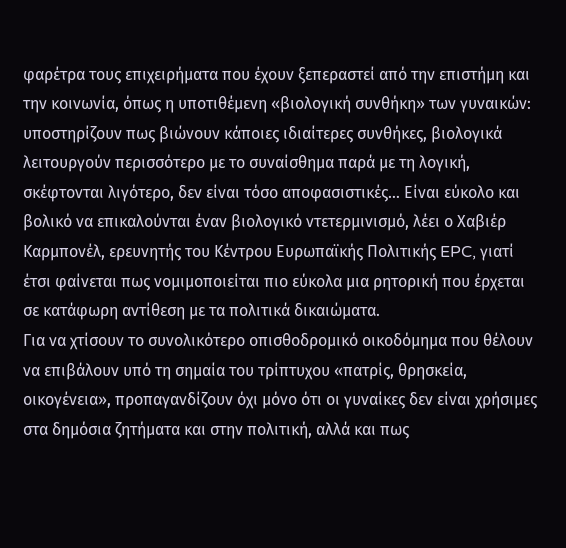φαρέτρα τους επιχειρήματα που έχουν ξεπεραστεί από την επιστήμη και την κοινωνία, όπως η υποτιθέμενη «βιολογική συνθήκη» των γυναικών: υποστηρίζουν πως βιώνουν κάποιες ιδιαίτερες συνθήκες, βιολογικά λειτουργούν περισσότερο με το συναίσθημα παρά με τη λογική, σκέφτονται λιγότερο, δεν είναι τόσο αποφασιστικές… Είναι εύκολο και βολικό να επικαλούνται έναν βιολογικό ντετερμινισμό, λέει ο Χαβιέρ Καρμπονέλ, ερευνητής του Κέντρου Ευρωπαϊκής Πολιτικής EPC, γιατί έτσι φαίνεται πως νομιμοποιείται πιο εύκολα μια ρητορική που έρχεται σε κατάφωρη αντίθεση με τα πολιτικά δικαιώματα.
Για να χτίσουν το συνολικότερο οπισθοδρομικό οικοδόμημα που θέλουν να επιβάλουν υπό τη σημαία του τρίπτυχου «πατρίς, θρησκεία, οικογένεια», προπαγανδίζουν όχι μόνο ότι οι γυναίκες δεν είναι χρήσιμες στα δημόσια ζητήματα και στην πολιτική, αλλά και πως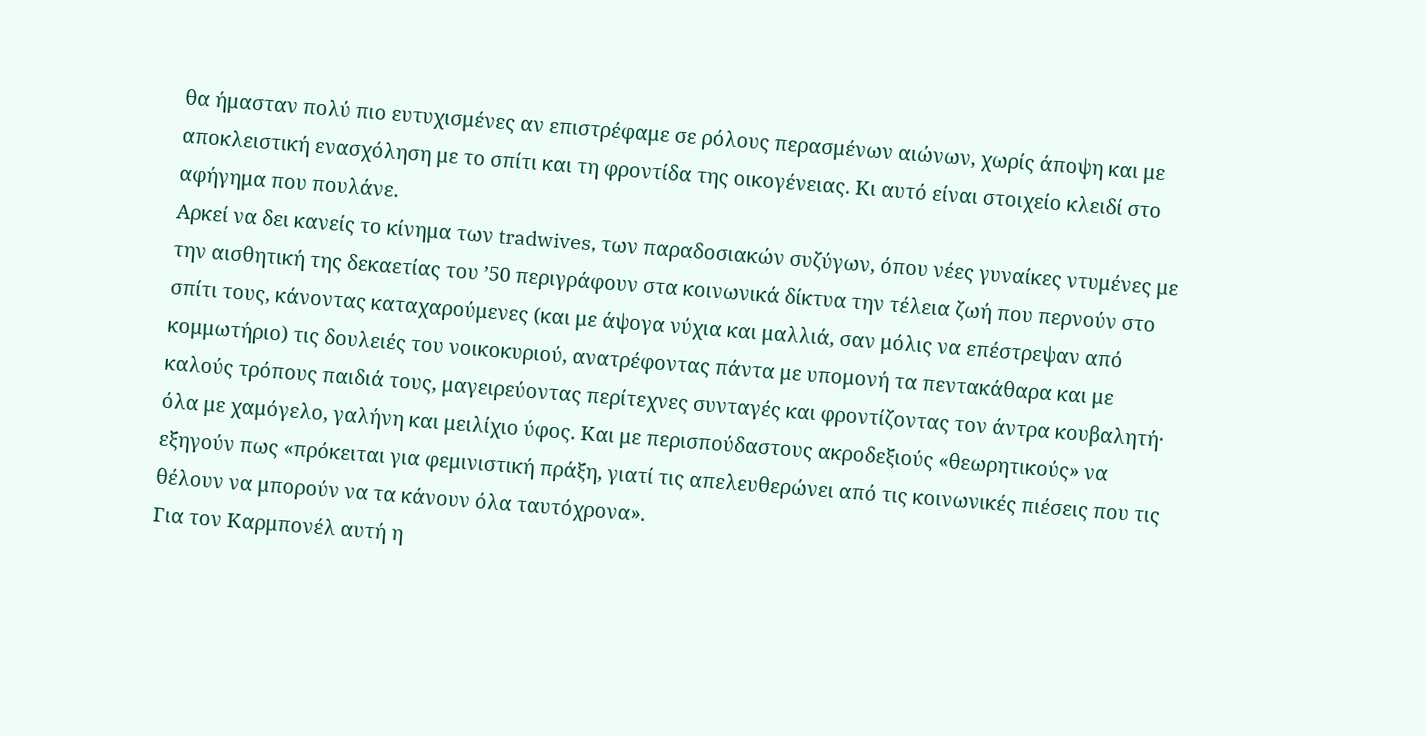θα ήμασταν πολύ πιο ευτυχισμένες αν επιστρέφαμε σε ρόλους περασμένων αιώνων, χωρίς άποψη και με αποκλειστική ενασχόληση με το σπίτι και τη φροντίδα της οικογένειας. Κι αυτό είναι στοιχείο κλειδί στο αφήγημα που πουλάνε.
Αρκεί να δει κανείς το κίνημα των tradwives, των παραδοσιακών συζύγων, όπου νέες γυναίκες ντυμένες με την αισθητική της δεκαετίας του ’50 περιγράφουν στα κοινωνικά δίκτυα την τέλεια ζωή που περνούν στο σπίτι τους, κάνοντας καταχαρούμενες (και με άψογα νύχια και μαλλιά, σαν μόλις να επέστρεψαν από κομμωτήριο) τις δουλειές του νοικοκυριού, ανατρέφοντας πάντα με υπομονή τα πεντακάθαρα και με καλούς τρόπους παιδιά τους, μαγειρεύοντας περίτεχνες συνταγές και φροντίζοντας τον άντρα κουβαλητή· όλα με χαμόγελο, γαλήνη και μειλίχιο ύφος. Και με περισπούδαστους ακροδεξιούς «θεωρητικούς» να εξηγούν πως «πρόκειται για φεμινιστική πράξη, γιατί τις απελευθερώνει από τις κοινωνικές πιέσεις που τις θέλουν να μπορούν να τα κάνουν όλα ταυτόχρονα».
Για τον Καρμπονέλ αυτή η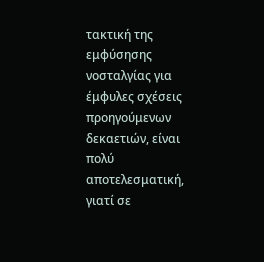τακτική της εμφύσησης νοσταλγίας για έμφυλες σχέσεις προηγούμενων δεκαετιών, είναι πολύ αποτελεσματική, γιατί σε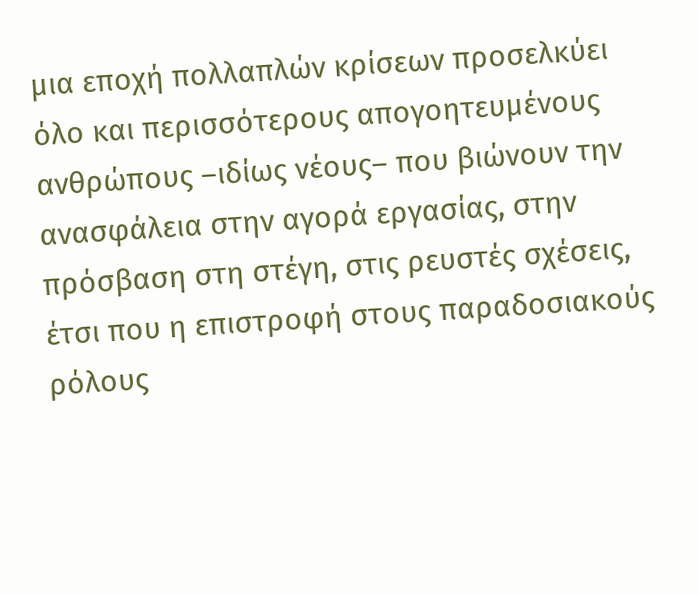μια εποχή πολλαπλών κρίσεων προσελκύει όλο και περισσότερους απογοητευμένους ανθρώπους –ιδίως νέους– που βιώνουν την ανασφάλεια στην αγορά εργασίας, στην πρόσβαση στη στέγη, στις ρευστές σχέσεις, έτσι που η επιστροφή στους παραδοσιακούς ρόλους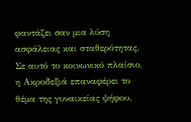φαντάζει σαν μια λύση ασφάλειας και σταθερότητας.
Σε αυτό το κοινωνικό πλαίσιο, η Ακροδεξιά επαναφέρει το θέμα της γυναικείας ψήφου,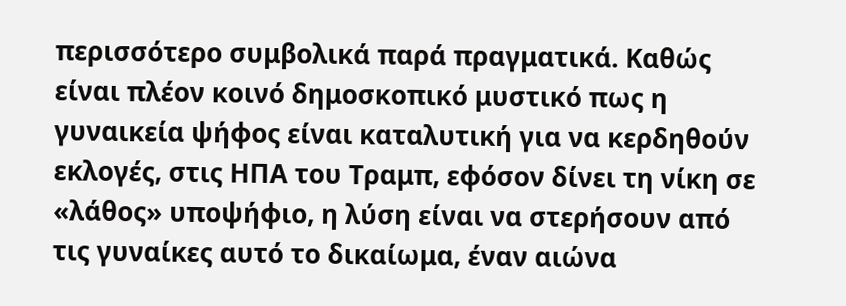περισσότερο συμβολικά παρά πραγματικά. Καθώς είναι πλέον κοινό δημοσκοπικό μυστικό πως η γυναικεία ψήφος είναι καταλυτική για να κερδηθούν εκλογές, στις ΗΠΑ του Τραμπ, εφόσον δίνει τη νίκη σε «λάθος» υποψήφιο, η λύση είναι να στερήσουν από τις γυναίκες αυτό το δικαίωμα, έναν αιώνα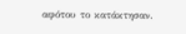αφότου το κατάκτησαν.